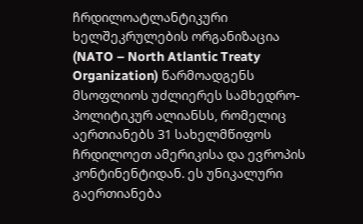ჩრდილოატლანტიკური ხელშეკრულების ორგანიზაცია (NATO – North Atlantic Treaty Organization) წარმოადგენს მსოფლიოს უძლიერეს სამხედრო-პოლიტიკურ ალიანსს, რომელიც აერთიანებს 31 სახელმწიფოს ჩრდილოეთ ამერიკისა და ევროპის კონტინენტიდან. ეს უნიკალური გაერთიანება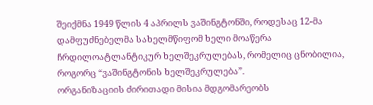შეიქმნა 1949 წლის 4 აპრილს ვაშინგტონში, როდესაც 12-მა დამფუძნებელმა სახელმწიფომ ხელი მოაწერა ჩრდილოატლანტიკურ ხელშეკრულებას, რომელიც ცნობილია, როგორც “ვაშინგტონის ხელშეკრულება”.
ორგანიზაციის ძირითადი მისია მდგომარეობს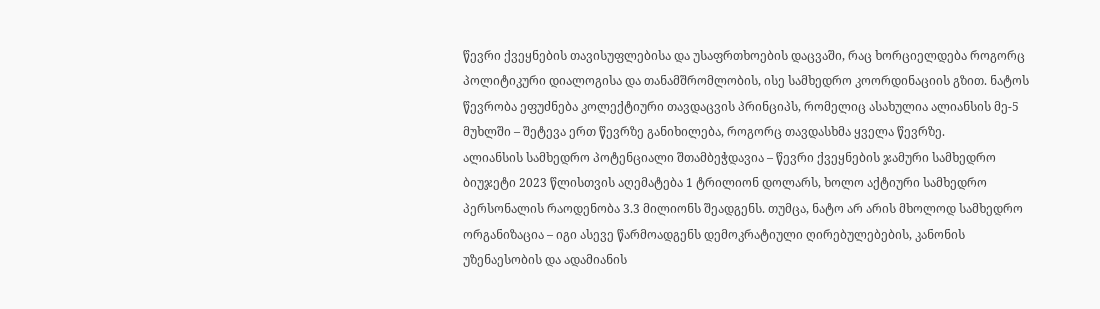წევრი ქვეყნების თავისუფლებისა და უსაფრთხოების დაცვაში, რაც ხორციელდება როგორც პოლიტიკური დიალოგისა და თანამშრომლობის, ისე სამხედრო კოორდინაციის გზით. ნატოს წევრობა ეფუძნება კოლექტიური თავდაცვის პრინციპს, რომელიც ასახულია ალიანსის მე-5 მუხლში – შეტევა ერთ წევრზე განიხილება, როგორც თავდასხმა ყველა წევრზე.
ალიანსის სამხედრო პოტენციალი შთამბეჭდავია – წევრი ქვეყნების ჯამური სამხედრო ბიუჯეტი 2023 წლისთვის აღემატება 1 ტრილიონ დოლარს, ხოლო აქტიური სამხედრო პერსონალის რაოდენობა 3.3 მილიონს შეადგენს. თუმცა, ნატო არ არის მხოლოდ სამხედრო ორგანიზაცია – იგი ასევე წარმოადგენს დემოკრატიული ღირებულებების, კანონის უზენაესობის და ადამიანის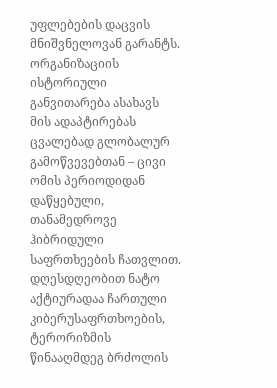უფლებების დაცვის მნიშვნელოვან გარანტს.
ორგანიზაციის ისტორიული განვითარება ასახავს მის ადაპტირებას ცვალებად გლობალურ გამოწვევებთან – ცივი ომის პერიოდიდან დაწყებული, თანამედროვე ჰიბრიდული საფრთხეების ჩათვლით. დღესდღეობით ნატო აქტიურადაა ჩართული კიბერუსაფრთხოების, ტერორიზმის წინააღმდეგ ბრძოლის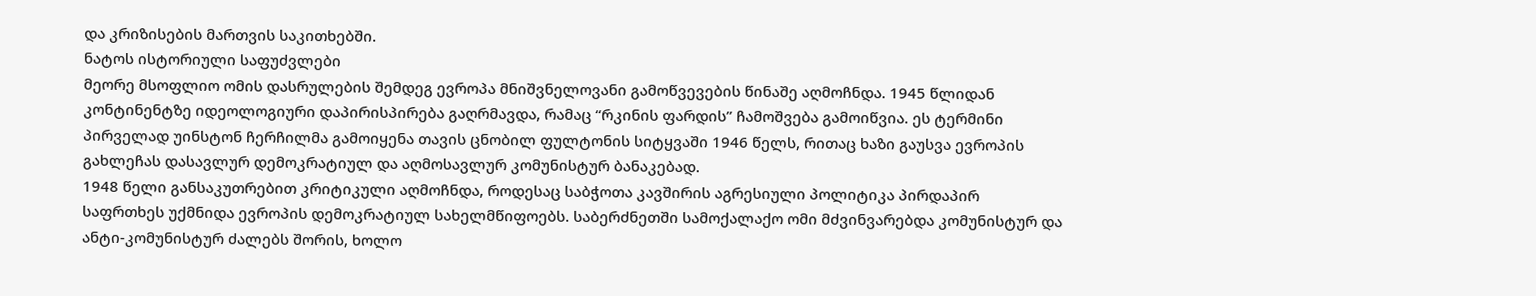და კრიზისების მართვის საკითხებში.
ნატოს ისტორიული საფუძვლები
მეორე მსოფლიო ომის დასრულების შემდეგ ევროპა მნიშვნელოვანი გამოწვევების წინაშე აღმოჩნდა. 1945 წლიდან კონტინენტზე იდეოლოგიური დაპირისპირება გაღრმავდა, რამაც “რკინის ფარდის” ჩამოშვება გამოიწვია. ეს ტერმინი პირველად უინსტონ ჩერჩილმა გამოიყენა თავის ცნობილ ფულტონის სიტყვაში 1946 წელს, რითაც ხაზი გაუსვა ევროპის გახლეჩას დასავლურ დემოკრატიულ და აღმოსავლურ კომუნისტურ ბანაკებად.
1948 წელი განსაკუთრებით კრიტიკული აღმოჩნდა, როდესაც საბჭოთა კავშირის აგრესიული პოლიტიკა პირდაპირ საფრთხეს უქმნიდა ევროპის დემოკრატიულ სახელმწიფოებს. საბერძნეთში სამოქალაქო ომი მძვინვარებდა კომუნისტურ და ანტი-კომუნისტურ ძალებს შორის, ხოლო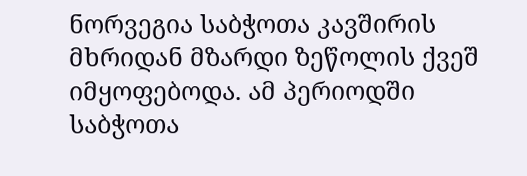ნორვეგია საბჭოთა კავშირის მხრიდან მზარდი ზეწოლის ქვეშ იმყოფებოდა. ამ პერიოდში საბჭოთა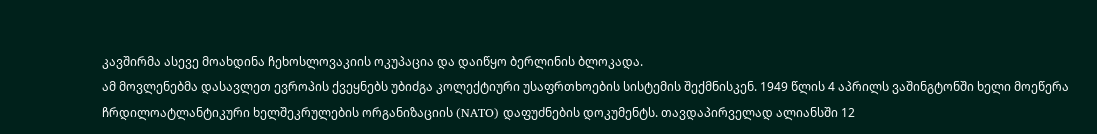კავშირმა ასევე მოახდინა ჩეხოსლოვაკიის ოკუპაცია და დაიწყო ბერლინის ბლოკადა.
ამ მოვლენებმა დასავლეთ ევროპის ქვეყნებს უბიძგა კოლექტიური უსაფრთხოების სისტემის შექმნისკენ. 1949 წლის 4 აპრილს ვაშინგტონში ხელი მოეწერა ჩრდილოატლანტიკური ხელშეკრულების ორგანიზაციის (NATO) დაფუძნების დოკუმენტს. თავდაპირველად ალიანსში 12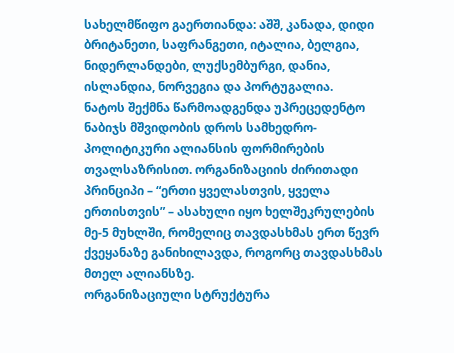სახელმწიფო გაერთიანდა: აშშ, კანადა, დიდი ბრიტანეთი, საფრანგეთი, იტალია, ბელგია, ნიდერლანდები, ლუქსემბურგი, დანია, ისლანდია, ნორვეგია და პორტუგალია.
ნატოს შექმნა წარმოადგენდა უპრეცედენტო ნაბიჯს მშვიდობის დროს სამხედრო-პოლიტიკური ალიანსის ფორმირების თვალსაზრისით. ორგანიზაციის ძირითადი პრინციპი – “ერთი ყველასთვის, ყველა ერთისთვის” – ასახული იყო ხელშეკრულების მე-5 მუხლში, რომელიც თავდასხმას ერთ წევრ ქვეყანაზე განიხილავდა, როგორც თავდასხმას მთელ ალიანსზე.
ორგანიზაციული სტრუქტურა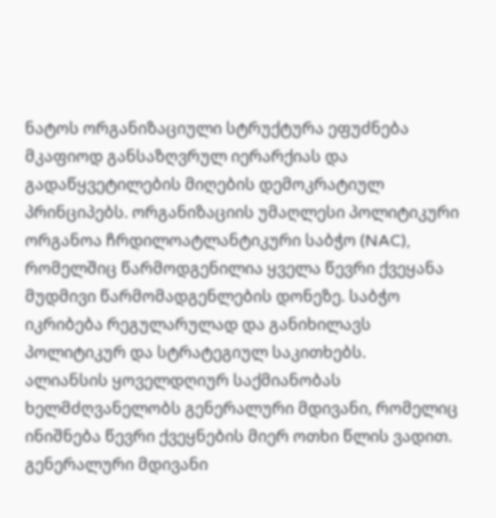ნატოს ორგანიზაციული სტრუქტურა ეფუძნება მკაფიოდ განსაზღვრულ იერარქიას და გადაწყვეტილების მიღების დემოკრატიულ პრინციპებს. ორგანიზაციის უმაღლესი პოლიტიკური ორგანოა ჩრდილოატლანტიკური საბჭო (NAC), რომელშიც წარმოდგენილია ყველა წევრი ქვეყანა მუდმივი წარმომადგენლების დონეზე. საბჭო იკრიბება რეგულარულად და განიხილავს პოლიტიკურ და სტრატეგიულ საკითხებს.
ალიანსის ყოველდღიურ საქმიანობას ხელმძღვანელობს გენერალური მდივანი, რომელიც ინიშნება წევრი ქვეყნების მიერ ოთხი წლის ვადით. გენერალური მდივანი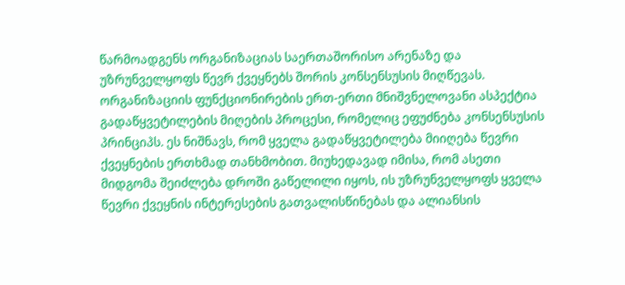წარმოადგენს ორგანიზაციას საერთაშორისო არენაზე და უზრუნველყოფს წევრ ქვეყნებს შორის კონსენსუსის მიღწევას.
ორგანიზაციის ფუნქციონირების ერთ-ერთი მნიშვნელოვანი ასპექტია გადაწყვეტილების მიღების პროცესი, რომელიც ეფუძნება კონსენსუსის პრინციპს. ეს ნიშნავს, რომ ყველა გადაწყვეტილება მიიღება წევრი ქვეყნების ერთხმად თანხმობით. მიუხედავად იმისა, რომ ასეთი მიდგომა შეიძლება დროში გაწელილი იყოს, ის უზრუნველყოფს ყველა წევრი ქვეყნის ინტერესების გათვალისწინებას და ალიანსის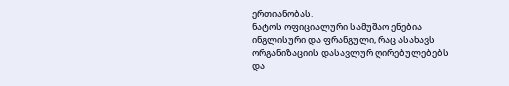ერთიანობას.
ნატოს ოფიციალური სამუშაო ენებია ინგლისური და ფრანგული, რაც ასახავს ორგანიზაციის დასავლურ ღირებულებებს და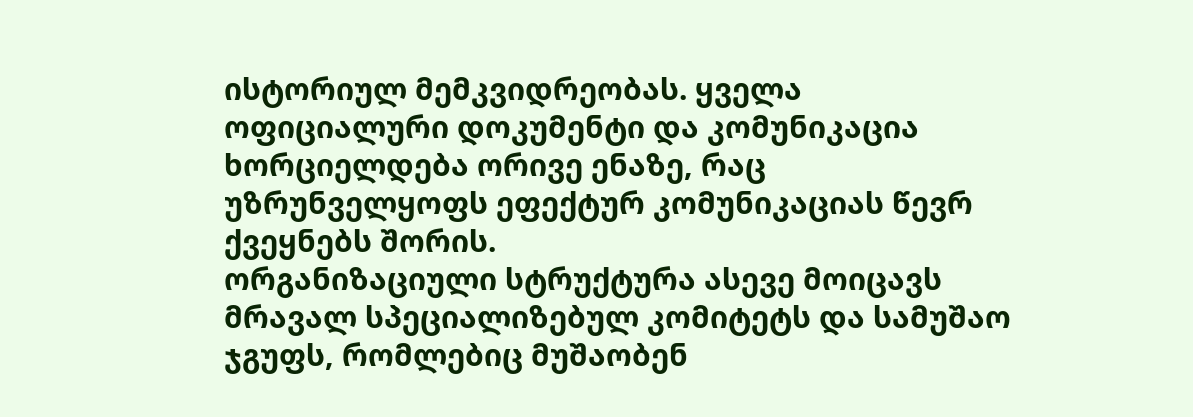ისტორიულ მემკვიდრეობას. ყველა ოფიციალური დოკუმენტი და კომუნიკაცია ხორციელდება ორივე ენაზე, რაც უზრუნველყოფს ეფექტურ კომუნიკაციას წევრ ქვეყნებს შორის.
ორგანიზაციული სტრუქტურა ასევე მოიცავს მრავალ სპეციალიზებულ კომიტეტს და სამუშაო ჯგუფს, რომლებიც მუშაობენ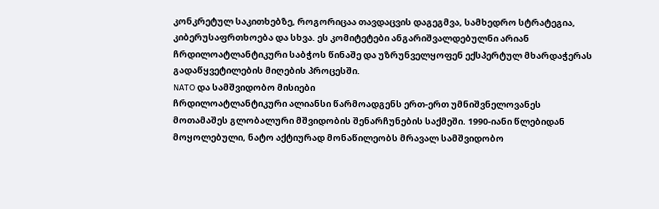კონკრეტულ საკითხებზე, როგორიცაა თავდაცვის დაგეგმვა, სამხედრო სტრატეგია, კიბერუსაფრთხოება და სხვა. ეს კომიტეტები ანგარიშვალდებულნი არიან ჩრდილოატლანტიკური საბჭოს წინაშე და უზრუნველყოფენ ექსპერტულ მხარდაჭერას გადაწყვეტილების მიღების პროცესში.
NATO და სამშვიდობო მისიები
ჩრდილოატლანტიკური ალიანსი წარმოადგენს ერთ-ერთ უმნიშვნელოვანეს მოთამაშეს გლობალური მშვიდობის შენარჩუნების საქმეში. 1990-იანი წლებიდან მოყოლებული, ნატო აქტიურად მონაწილეობს მრავალ სამშვიდობო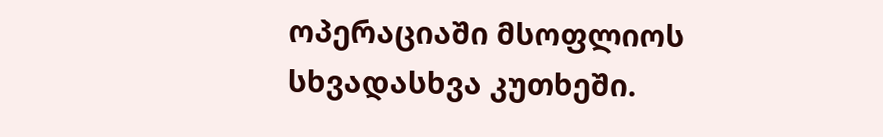ოპერაციაში მსოფლიოს სხვადასხვა კუთხეში.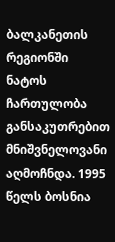ბალკანეთის რეგიონში ნატოს ჩართულობა განსაკუთრებით მნიშვნელოვანი აღმოჩნდა. 1995 წელს ბოსნია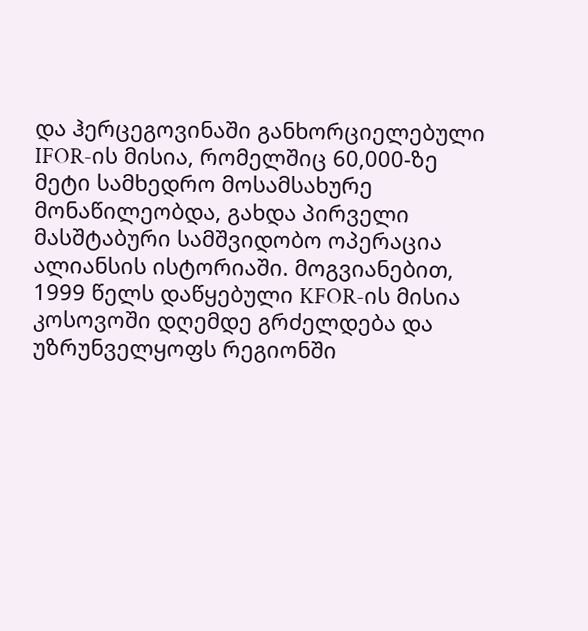და ჰერცეგოვინაში განხორციელებული IFOR-ის მისია, რომელშიც 60,000-ზე მეტი სამხედრო მოსამსახურე მონაწილეობდა, გახდა პირველი მასშტაბური სამშვიდობო ოპერაცია ალიანსის ისტორიაში. მოგვიანებით, 1999 წელს დაწყებული KFOR-ის მისია კოსოვოში დღემდე გრძელდება და უზრუნველყოფს რეგიონში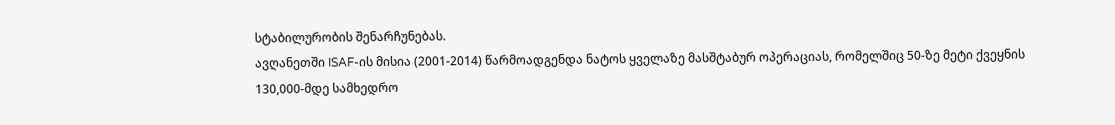სტაბილურობის შენარჩუნებას.
ავღანეთში ISAF-ის მისია (2001-2014) წარმოადგენდა ნატოს ყველაზე მასშტაბურ ოპერაციას, რომელშიც 50-ზე მეტი ქვეყნის 130,000-მდე სამხედრო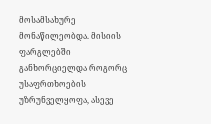მოსამსახურე მონაწილეობდა. მისიის ფარგლებში განხორციელდა როგორც უსაფრთხოების უზრუნველყოფა, ასევე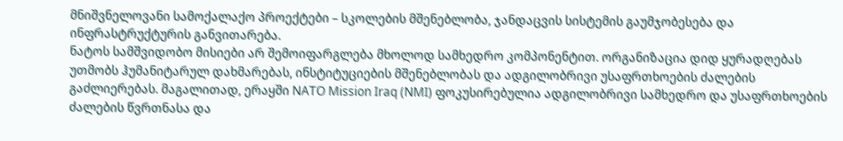მნიშვნელოვანი სამოქალაქო პროექტები – სკოლების მშენებლობა, ჯანდაცვის სისტემის გაუმჯობესება და ინფრასტრუქტურის განვითარება.
ნატოს სამშვიდობო მისიები არ შემოიფარგლება მხოლოდ სამხედრო კომპონენტით. ორგანიზაცია დიდ ყურადღებას უთმობს ჰუმანიტარულ დახმარებას, ინსტიტუციების მშენებლობას და ადგილობრივი უსაფრთხოების ძალების გაძლიერებას. მაგალითად, ერაყში NATO Mission Iraq (NMI) ფოკუსირებულია ადგილობრივი სამხედრო და უსაფრთხოების ძალების წვრთნასა და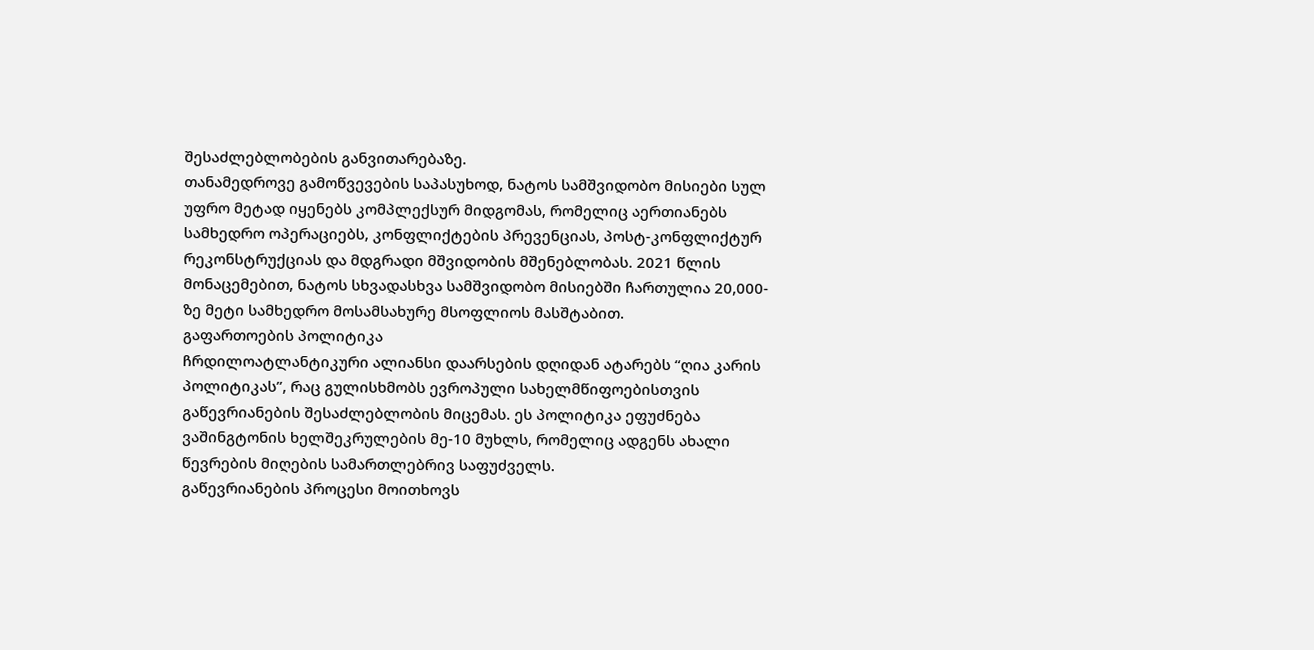შესაძლებლობების განვითარებაზე.
თანამედროვე გამოწვევების საპასუხოდ, ნატოს სამშვიდობო მისიები სულ უფრო მეტად იყენებს კომპლექსურ მიდგომას, რომელიც აერთიანებს სამხედრო ოპერაციებს, კონფლიქტების პრევენციას, პოსტ-კონფლიქტურ რეკონსტრუქციას და მდგრადი მშვიდობის მშენებლობას. 2021 წლის მონაცემებით, ნატოს სხვადასხვა სამშვიდობო მისიებში ჩართულია 20,000-ზე მეტი სამხედრო მოსამსახურე მსოფლიოს მასშტაბით.
გაფართოების პოლიტიკა
ჩრდილოატლანტიკური ალიანსი დაარსების დღიდან ატარებს “ღია კარის პოლიტიკას”, რაც გულისხმობს ევროპული სახელმწიფოებისთვის გაწევრიანების შესაძლებლობის მიცემას. ეს პოლიტიკა ეფუძნება ვაშინგტონის ხელშეკრულების მე-10 მუხლს, რომელიც ადგენს ახალი წევრების მიღების სამართლებრივ საფუძველს.
გაწევრიანების პროცესი მოითხოვს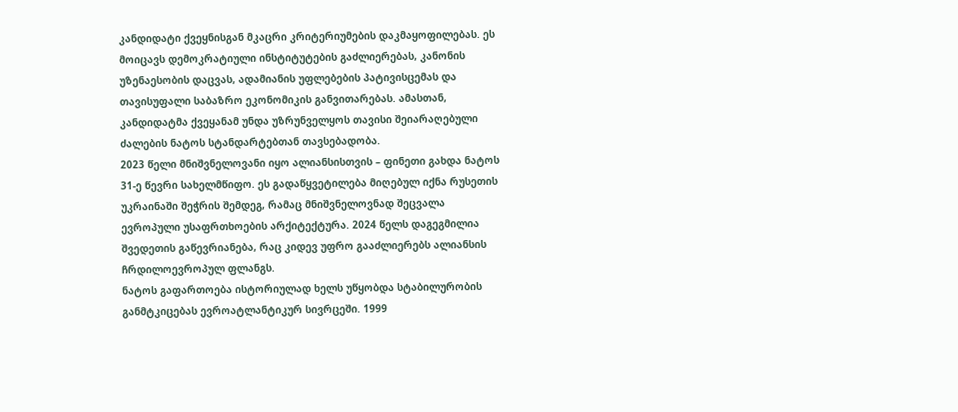კანდიდატი ქვეყნისგან მკაცრი კრიტერიუმების დაკმაყოფილებას. ეს მოიცავს დემოკრატიული ინსტიტუტების გაძლიერებას, კანონის უზენაესობის დაცვას, ადამიანის უფლებების პატივისცემას და თავისუფალი საბაზრო ეკონომიკის განვითარებას. ამასთან, კანდიდატმა ქვეყანამ უნდა უზრუნველყოს თავისი შეიარაღებული ძალების ნატოს სტანდარტებთან თავსებადობა.
2023 წელი მნიშვნელოვანი იყო ალიანსისთვის – ფინეთი გახდა ნატოს 31-ე წევრი სახელმწიფო. ეს გადაწყვეტილება მიღებულ იქნა რუსეთის უკრაინაში შეჭრის შემდეგ, რამაც მნიშვნელოვნად შეცვალა ევროპული უსაფრთხოების არქიტექტურა. 2024 წელს დაგეგმილია შვედეთის გაწევრიანება, რაც კიდევ უფრო გააძლიერებს ალიანსის ჩრდილოევროპულ ფლანგს.
ნატოს გაფართოება ისტორიულად ხელს უწყობდა სტაბილურობის განმტკიცებას ევროატლანტიკურ სივრცეში. 1999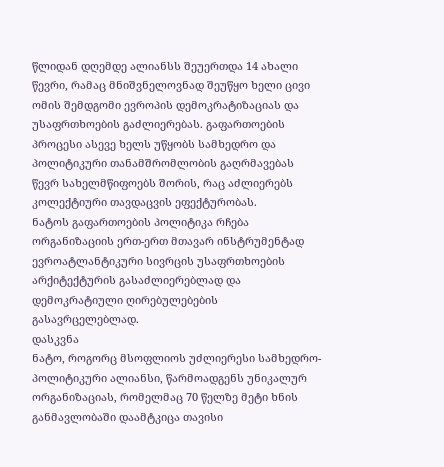წლიდან დღემდე ალიანსს შეუერთდა 14 ახალი წევრი, რამაც მნიშვნელოვნად შეუწყო ხელი ცივი ომის შემდგომი ევროპის დემოკრატიზაციას და უსაფრთხოების გაძლიერებას. გაფართოების პროცესი ასევე ხელს უწყობს სამხედრო და პოლიტიკური თანამშრომლობის გაღრმავებას წევრ სახელმწიფოებს შორის, რაც აძლიერებს კოლექტიური თავდაცვის ეფექტურობას.
ნატოს გაფართოების პოლიტიკა რჩება ორგანიზაციის ერთ-ერთ მთავარ ინსტრუმენტად ევროატლანტიკური სივრცის უსაფრთხოების არქიტექტურის გასაძლიერებლად და დემოკრატიული ღირებულებების გასავრცელებლად.
დასკვნა
ნატო, როგორც მსოფლიოს უძლიერესი სამხედრო-პოლიტიკური ალიანსი, წარმოადგენს უნიკალურ ორგანიზაციას, რომელმაც 70 წელზე მეტი ხნის განმავლობაში დაამტკიცა თავისი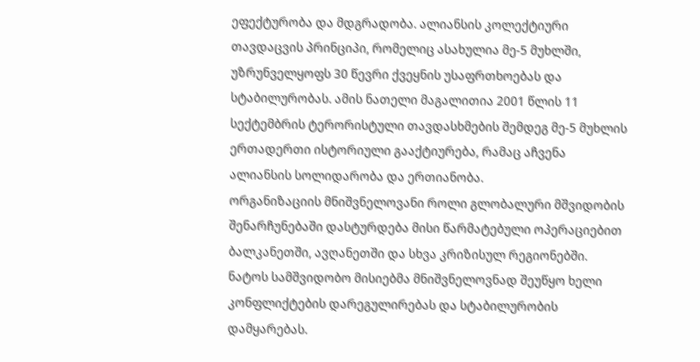ეფექტურობა და მდგრადობა. ალიანსის კოლექტიური თავდაცვის პრინციპი, რომელიც ასახულია მე-5 მუხლში, უზრუნველყოფს 30 წევრი ქვეყნის უსაფრთხოებას და სტაბილურობას. ამის ნათელი მაგალითია 2001 წლის 11 სექტემბრის ტერორისტული თავდასხმების შემდეგ მე-5 მუხლის ერთადერთი ისტორიული გააქტიურება, რამაც აჩვენა ალიანსის სოლიდარობა და ერთიანობა.
ორგანიზაციის მნიშვნელოვანი როლი გლობალური მშვიდობის შენარჩუნებაში დასტურდება მისი წარმატებული ოპერაციებით ბალკანეთში, ავღანეთში და სხვა კრიზისულ რეგიონებში. ნატოს სამშვიდობო მისიებმა მნიშვნელოვნად შეუწყო ხელი კონფლიქტების დარეგულირებას და სტაბილურობის დამყარებას.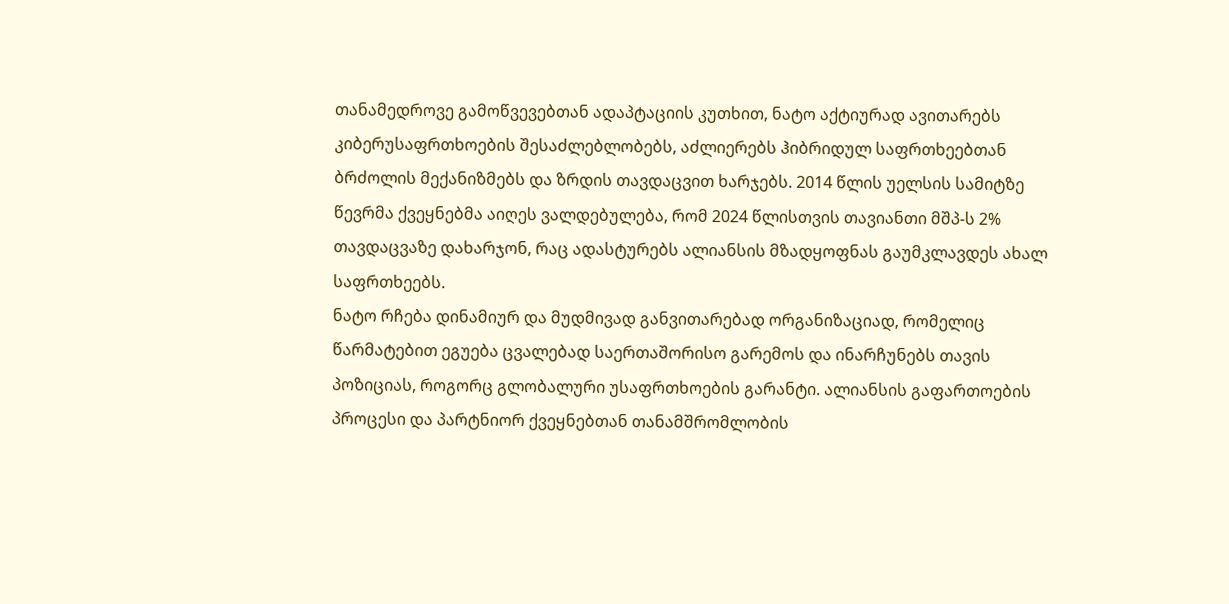თანამედროვე გამოწვევებთან ადაპტაციის კუთხით, ნატო აქტიურად ავითარებს კიბერუსაფრთხოების შესაძლებლობებს, აძლიერებს ჰიბრიდულ საფრთხეებთან ბრძოლის მექანიზმებს და ზრდის თავდაცვით ხარჯებს. 2014 წლის უელსის სამიტზე წევრმა ქვეყნებმა აიღეს ვალდებულება, რომ 2024 წლისთვის თავიანთი მშპ-ს 2% თავდაცვაზე დახარჯონ, რაც ადასტურებს ალიანსის მზადყოფნას გაუმკლავდეს ახალ საფრთხეებს.
ნატო რჩება დინამიურ და მუდმივად განვითარებად ორგანიზაციად, რომელიც წარმატებით ეგუება ცვალებად საერთაშორისო გარემოს და ინარჩუნებს თავის პოზიციას, როგორც გლობალური უსაფრთხოების გარანტი. ალიანსის გაფართოების პროცესი და პარტნიორ ქვეყნებთან თანამშრომლობის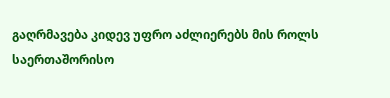გაღრმავება კიდევ უფრო აძლიერებს მის როლს საერთაშორისო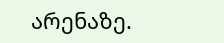არენაზე.